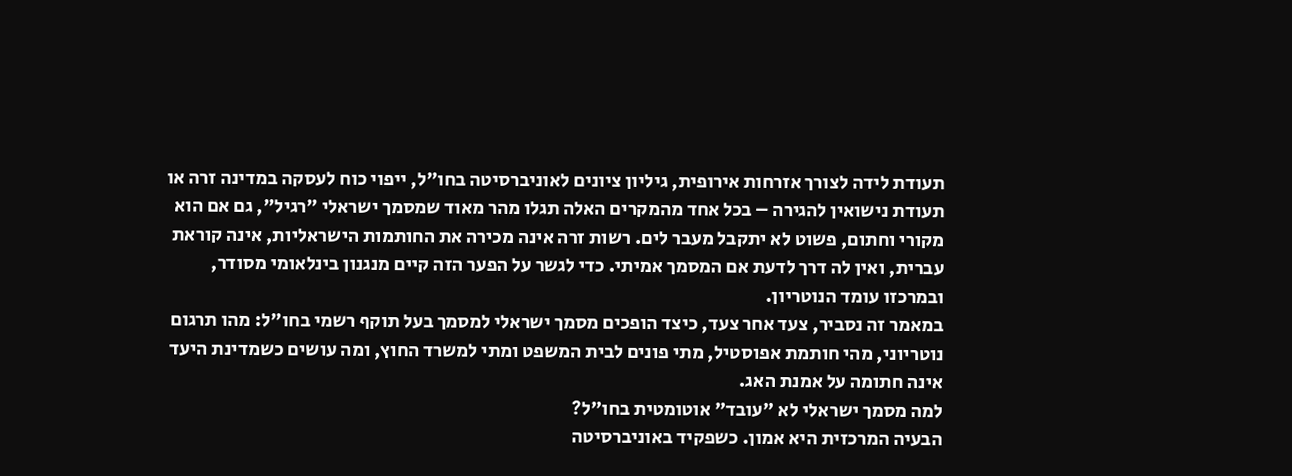תעודת לידה לצורך אזרחות אירופית, גיליון ציונים לאוניברסיטה בחו"ל, ייפוי כוח לעסקה במדינה זרה או תעודת נישואין להגירה – בכל אחד מהמקרים האלה תגלו מהר מאוד שמסמך ישראלי "רגיל", גם אם הוא מקורי וחתום, פשוט לא יתקבל מעבר לים. רשות זרה אינה מכירה את החותמות הישראליות, אינה קוראת עברית, ואין לה דרך לדעת אם המסמך אמיתי. כדי לגשר על הפער הזה קיים מנגנון בינלאומי מסודר, ובמרכזו עומד הנוטריון.
במאמר זה נסביר, צעד אחר צעד, כיצד הופכים מסמך ישראלי למסמך בעל תוקף רשמי בחו"ל: מהו תרגום נוטריוני, מהי חותמת אפוסטיל, מתי פונים לבית המשפט ומתי למשרד החוץ, ומה עושים כשמדינת היעד אינה חתומה על אמנת האג.
למה מסמך ישראלי לא "עובד" אוטומטית בחו"ל?
הבעיה המרכזית היא אמון. כשפקיד באוניברסיטה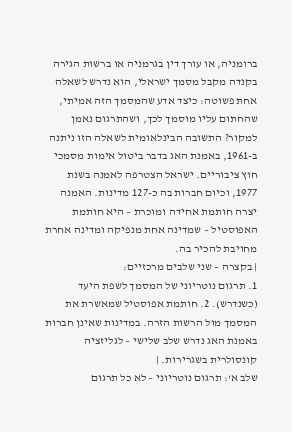ברומניה, או עורך דין בגרמניה או ברשות הגירה בקנדה מקבל מסמך ישראלי, הוא נדרש לשאלה אחת פשוטה: כיצד אדע שהמסמך הזה אמיתי, שהחתום עליו מוסמך לכך, ושהתרגום נאמן למקור? התשובה הבינלאומית לשאלה הזו ניתנה ב-1961, באמנת האג בדבר ביטול אימות מסמכי חוץ ציבוריים. ישראל הצטרפה לאמנה בשנת 1977, וכיום חברות בה כ-127 מדינות. האמנה יצרה חותמת אחידה ומוכרת – היא חותמת האפוסטיל – שמדינה אחת מנפיקה ומדינה אחרת מחויבת להכיר בה.
| בקצרה – שני שלבים מרכזיים:
1. תרגום נוטריוני של המסמך לשפת היעד (כשנדרש). 2. חותמת אפוסטיל שמאשרת את המסמך מול הרשות הזרה. במדינות שאינן חברות באמנת האג נדרש שלב שלישי – לגליזציה קונסולרית בשגרירות. |
שלב א': תרגום נוטריוני – לא כל תרגום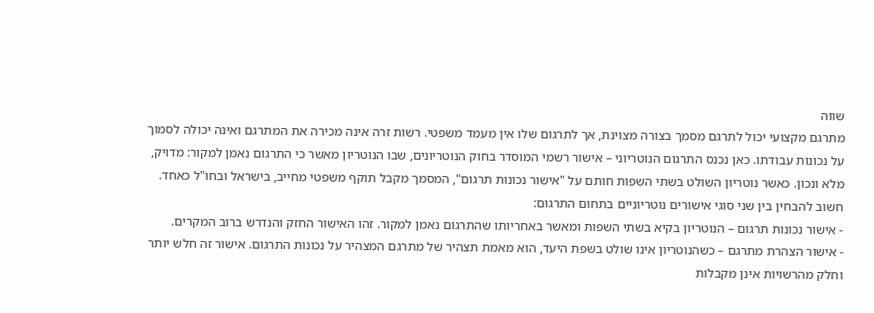שווה
מתרגם מקצועי יכול לתרגם מסמך בצורה מצוינת, אך לתרגום שלו אין מעמד משפטי. רשות זרה אינה מכירה את המתרגם ואינה יכולה לסמוך על נכונות עבודתו. כאן נכנס התרגום הנוטריוני – אישור רשמי המוסדר בחוק הנוטריונים, שבו הנוטריון מאשר כי התרגום נאמן למקור: מדויק, מלא ונכון. כאשר נוטריון השולט בשתי השפות חותם על "אישור נכונות תרגום", המסמך מקבל תוקף משפטי מחייב, בישראל ובחו"ל כאחד.
חשוב להבחין בין שני סוגי אישורים נוטריוניים בתחום התרגום:
- אישור נכונות תרגום – הנוטריון בקיא בשתי השפות ומאשר באחריותו שהתרגום נאמן למקור. זהו האישור החזק והנדרש ברוב המקרים.
- אישור הצהרת מתרגם – כשהנוטריון אינו שולט בשפת היעד, הוא מאמת תצהיר של מתרגם המצהיר על נכונות התרגום. אישור זה חלש יותר וחלק מהרשויות אינן מקבלות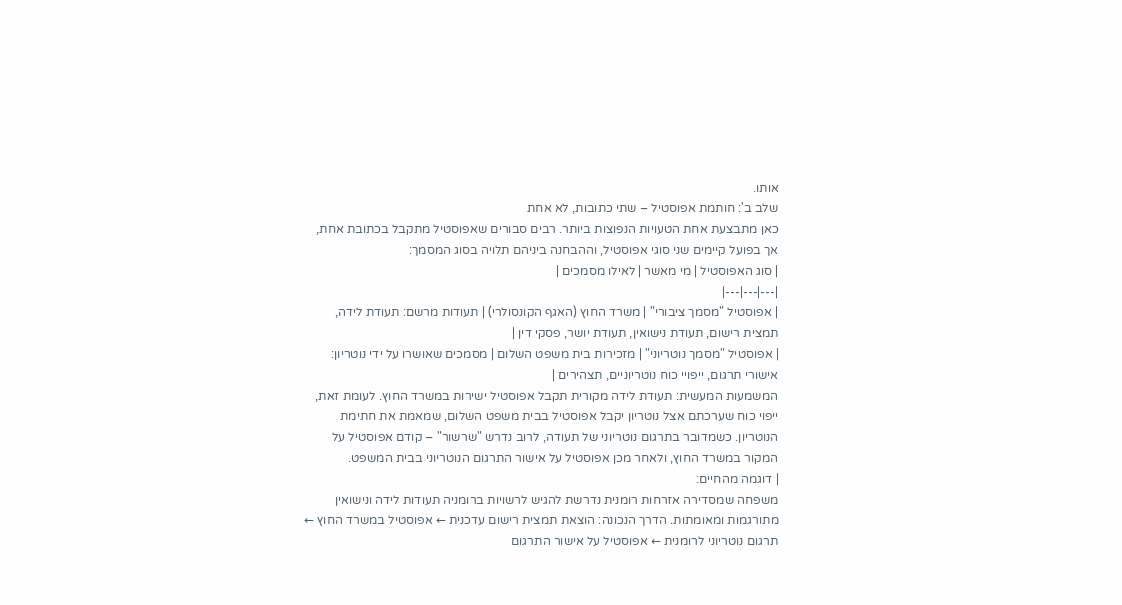אותו.
שלב ב': חותמת אפוסטיל – שתי כתובות, לא אחת
כאן מתבצעת אחת הטעויות הנפוצות ביותר. רבים סבורים שאפוסטיל מתקבל בכתובת אחת, אך בפועל קיימים שני סוגי אפוסטיל, וההבחנה ביניהם תלויה בסוג המסמך:
| סוג האפוסטיל | מי מאשר | לאילו מסמכים |
|---|---|---|
| אפוסטיל "מסמך ציבורי" | משרד החוץ (האגף הקונסולרי) | תעודות מרשם: תעודת לידה, תמצית רישום, תעודת נישואין, תעודת יושר, פסקי דין |
| אפוסטיל "מסמך נוטריוני" | מזכירות בית משפט השלום | מסמכים שאושרו על ידי נוטריון: אישורי תרגום, ייפויי כוח נוטריוניים, תצהירים |
המשמעות המעשית: תעודת לידה מקורית תקבל אפוסטיל ישירות במשרד החוץ. לעומת זאת, ייפוי כוח שערכתם אצל נוטריון יקבל אפוסטיל בבית משפט השלום, שמאמת את חתימת הנוטריון. כשמדובר בתרגום נוטריוני של תעודה, לרוב נדרש "שרשור" – קודם אפוסטיל על המקור במשרד החוץ, ולאחר מכן אפוסטיל על אישור התרגום הנוטריוני בבית המשפט.
| דוגמה מהחיים:
משפחה שמסדירה אזרחות רומנית נדרשת להגיש לרשויות ברומניה תעודות לידה ונישואין מתורגמות ומאומתות. הדרך הנכונה: הוצאת תמצית רישום עדכנית ← אפוסטיל במשרד החוץ ← תרגום נוטריוני לרומנית ← אפוסטיל על אישור התרגום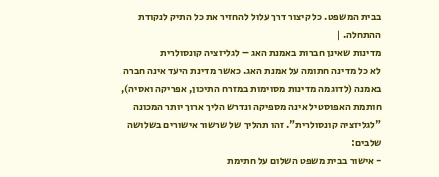בבית המשפט. כל קיצור דרך עלול להחזיר את כל התיק לנקודת ההתחלה. |
מדינות שאינן חברות באמנת האג – לגליזציה קונסולרית
לא כל מדינה חתומה על אמנת האג. כאשר מדינת היעד אינה חברה באמנה (לדוגמה מדינות מסוימות במזרח התיכון, אפריקה ואסיה), חותמת האפוסטיל אינה מספיקה ונדרש הליך ארוך יותר המכונה "לגליזציה קונסולרית". זהו תהליך של שרשור אישורים בשלושה שלבים:
- אישור בבית משפט השלום על חתימת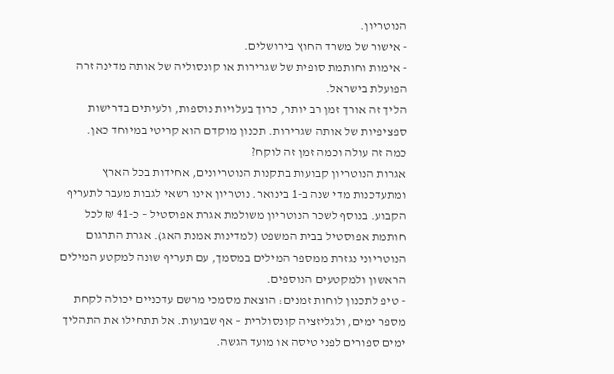הנוטריון.
- אישור של משרד החוץ בירושלים.
- אימות וחותמת סופית של שגרירות או קונסוליה של אותה מדינה זרה הפועלת בישראל.
הליך זה אורך זמן רב יותר, כרוך בעלויות נוספות, ולעיתים בדרישות ספציפיות של אותה שגרירות. תכנון מוקדם הוא קריטי במיוחד כאן.
כמה זה עולה וכמה זמן זה לוקח?
אגרות הנוטריון קבועות בתקנות הנוטריונים, אחידות בכל הארץ ומתעדכנות מדי שנה ב-1 בינואר. נוטריון אינו רשאי לגבות מעבר לתעריף הקבוע. בנוסף לשכר הנוטריון משולמת אגרת אפוסטיל – כ-41 ₪ לכל חותמת אפוסטיל בבית המשפט (למדינות אמנת האג). אגרת התרגום הנוטריוני נגזרת ממספר המילים במסמך, עם תעריף שונה למקטע המילים הראשון ולמקטעים הנוספים.
- טיפ לתכנון לוחות זמנים: הוצאת מסמכי מרשם עדכניים יכולה לקחת מספר ימים, ולגליזציה קונסולרית – אף שבועות. אל תתחילו את התהליך ימים ספורים לפני טיסה או מועד הגשה.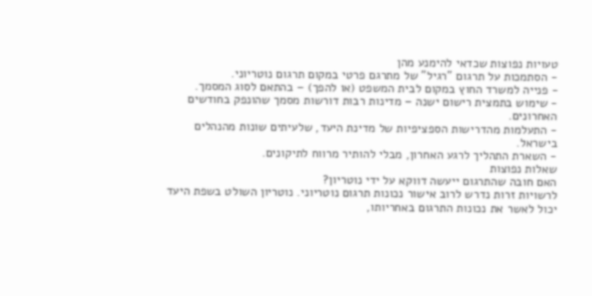טעויות נפוצות שכדאי להימנע מהן
- הסתמכות על תרגום "רגיל" של מתרגם פרטי במקום תרגום נוטריוני.
- פנייה למשרד החוץ במקום לבית המשפט (או להפך) – בהתאם לסוג המסמך.
- שימוש בתמצית רישום ישנה – מדינות רבות דורשות מסמך שהונפק בחודשים האחרונים.
- התעלמות מהדרישות הספציפיות של מדינת היעד, שלעיתים שונות מהנהלים בישראל.
- השארת התהליך לרגע האחרון, מבלי להותיר מרווח לתיקונים.
שאלות נפוצות
האם חובה שהתרגום ייעשה דווקא על ידי נוטריון?
לרשויות זרות נדרש לרוב אישור נכונות תרגום נוטריוני. נוטריון השולט בשפת היעד יכול לאשר את נכונות התרגום באחריותו,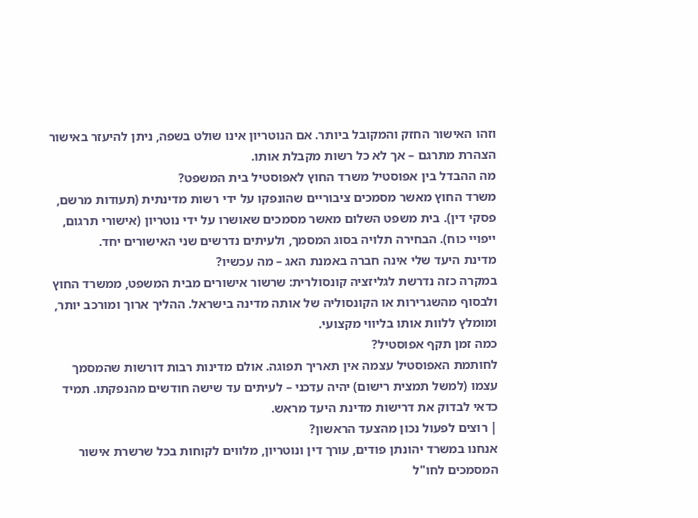וזהו האישור החזק והמקובל ביותר. אם הנוטריון אינו שולט בשפה, ניתן להיעזר באישור הצהרת מתרגם – אך לא כל רשות מקבלת אותו.
מה ההבדל בין אפוסטיל משרד החוץ לאפוסטיל בית המשפט?
משרד החוץ מאשר מסמכים ציבוריים שהונפקו על ידי רשות מדינתית (תעודות מרשם, פסקי דין). בית משפט השלום מאשר מסמכים שאושרו על ידי נוטריון (אישורי תרגום, ייפויי כוח). הבחירה תלויה בסוג המסמך, ולעיתים נדרשים שני האישורים יחד.
מדינת היעד שלי אינה חברה באמנת האג – מה עכשיו?
במקרה כזה נדרשת לגליזציה קונסולרית: שרשור אישורים מבית המשפט, ממשרד החוץ ולבסוף מהשגרירות או הקונסוליה של אותה מדינה בישראל. ההליך ארוך ומורכב יותר, ומומלץ ללוות אותו בליווי מקצועי.
כמה זמן תקף אפוסטיל?
לחותמת האפוסטיל עצמה אין תאריך תפוגה. אולם מדינות רבות דורשות שהמסמך עצמו (למשל תמצית רישום) יהיה עדכני – לעיתים עד שישה חודשים מהנפקתו. תמיד כדאי לבדוק את דרישות מדינת היעד מראש.
| רוצים לפעול נכון מהצעד הראשון?
אנחנו במשרד יהונתן פודים, עורך דין ונוטריון, מלווים לקוחות בכל שרשרת אישור המסמכים לחו"ל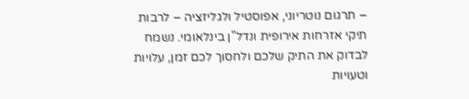– תרגום נוטריוני, אפוסטיל ולגליזציה – לרבות תיקי אזרחות אירופית ונדל"ן בינלאומי. נשמח לבדוק את התיק שלכם ולחסוך לכם זמן, עלויות וטעויות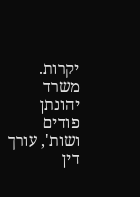יקרות. משרד יהונתן פודים ושות', עורך דין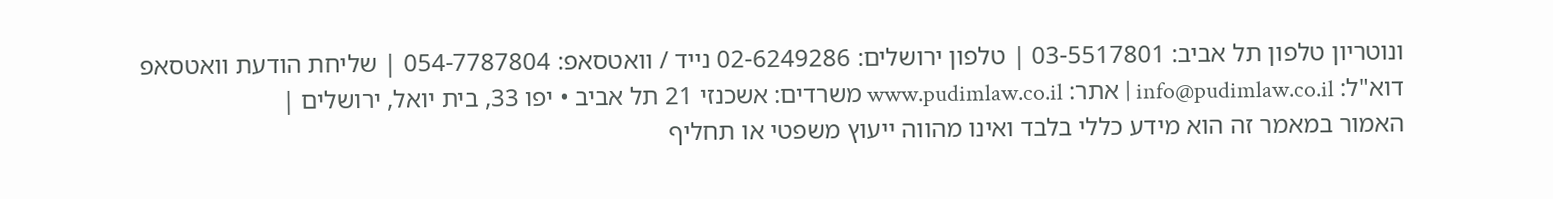ונוטריון טלפון תל אביב: 03-5517801 | טלפון ירושלים: 02-6249286 נייד / וואטסאפ: 054-7787804 | שליחת הודעת וואטסאפ דוא"ל: info@pudimlaw.co.il | אתר: www.pudimlaw.co.il משרדים: אשכנזי 21 תל אביב • יפו 33, בית יואל, ירושלים |
האמור במאמר זה הוא מידע כללי בלבד ואינו מהווה ייעוץ משפטי או תחליף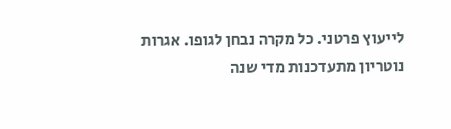לייעוץ פרטני. כל מקרה נבחן לגופו. אגרות נוטריון מתעדכנות מדי שנה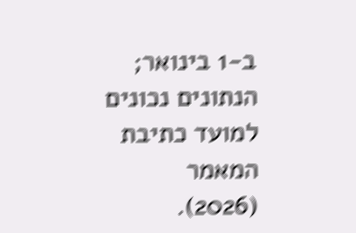ב-1 בינואר; הנתונים נכונים למועד כתיבת המאמר (2026).